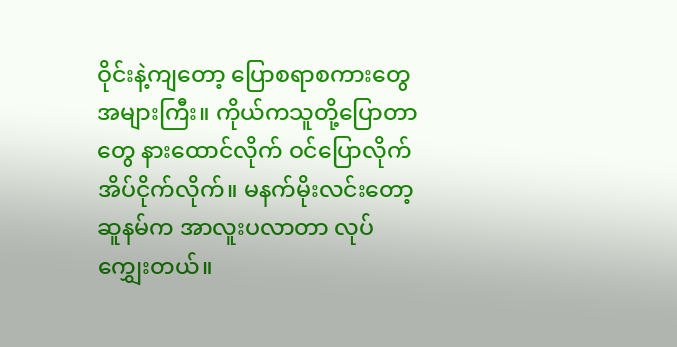ဝိုင်းနဲ့ကျတော့ ပြောစရာစကားတွေ အများကြီး။ ကိုယ်ကသူတို့ပြောတာတွေ နားထောင်လိုက် ဝင်ပြောလိုက် အိပ်ငိုက်လိုက်။ မနက်မိုးလင်းတော့ ဆူနမ်က အာလူးပလာတာ လုပ်ကျွှေးတယ်။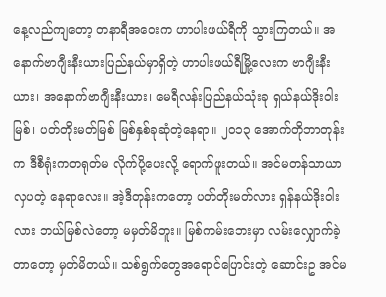နေ့လည်ကျတော့ တနာရီအဝေးက ဟာပါးဖယ်ရီကို သွားကြတယ်။ အနောက်ဗာဂျီးနီးယားပြည်နယ်မှာရှိတဲ့ ဟာပါးဖယ်ရီမြို့လေးက ဗာဂျီးနီးယား၊ အနောက်ဗာဂျီးနီးယား၊ မေရီလန်းပြည်နယ်သုံးခု ရှယ်နယ်ဒိုးဝါးမြစ်၊ ပတ်တိုးမတ်မြစ် မြစ်နှစ်ခုဆုံတဲ့နေရာ။ ၂၀၁၃ အောက်တိုဘာတုန်းက ဒီစီရုံးကတရုတ်မ လိုက်ပို့ပေးလို့ ရောက်ဖူးတယ်။ အင်မတန်သာယာလှပတဲ့ နေရာလေး။ အဲ့ဒီတုန်းကတော့ ပတ်တိုးမတ်လား ရှန်နယ်ဒိုးဝါးလား ဘယ်မြစ်လဲတော့ မမှတ်မိဘူး။ မြစ်ကမ်းဘေးမှာ လမ်းလျှောက်ခဲ့တာတော့ မှတ်မိတယ်။ သစ်ရွက်တွေအရောင်ပြောင်းတဲ့ ဆောင်းဥ အင်မ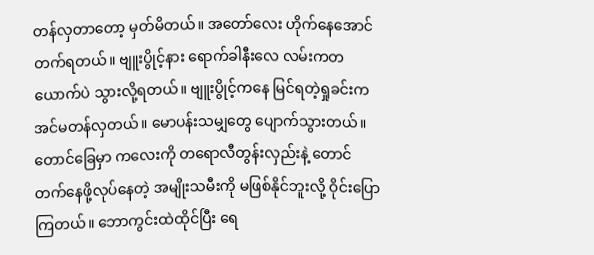တန်လှတာတော့ မှတ်မိတယ်။ အတော်လေး ဟိုက်နေအောင် တက်ရတယ်။ ဗျူးပွိုင့်နား ရောက်ခါနီးလေ လမ်းကတယောက်ပဲ သွားလို့ရတယ်။ ဗျူးပွိုင့်ကနေ မြင်ရတဲ့ရှုခင်းက အင်မတန်လှတယ်။ မောပန်းသမျှတွေ ပျောက်သွားတယ်။ တောင်ခြေမှာ ကလေးကို တရောလီတွန်းလှည်းနဲ့ တောင်တက်နေဖို့လုပ်နေတဲ့ အမျိုးသမီးကို မဖြစ်နိုင်ဘူးလို့ ဝိုင်းပြောကြတယ်။ ဘောကွင်းထဲထိုင်ပြီး ရေ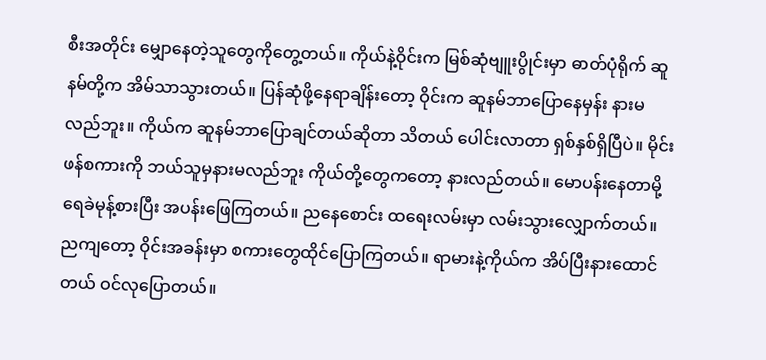စီးအတိုင်း မျှောနေတဲ့သူတွေကိုတွေ့တယ်။ ကိုယ်နဲ့ဝိုင်းက မြစ်ဆုံဗျူးပွိုင်းမှာ ဓာတ်ပုံရိုက် ဆူနမ်တို့က အိမ်သာသွားတယ်။ ပြန်ဆုံဖို့နေရာချိန်းတော့ ဝိုင်းက ဆူနမ်ဘာပြောနေမှန်း နားမလည်ဘူး။ ကိုယ်က ဆူနမ်ဘာပြောချင်တယ်ဆိုတာ သိတယ် ပေါင်းလာတာ ရှစ်နှစ်ရှိပြီပဲ။ မိုင်းဖန်စကားကို ဘယ်သူမှနားမလည်ဘူး ကိုယ်တို့တွေကတော့ နားလည်တယ်။ မောပန်းနေတာမို့ ရေခဲမုန့်စားပြီး အပန်းဖြေကြတယ်။ ညနေစောင်း ထရေးလမ်းမှာ လမ်းသွားလျှောက်တယ်။ ညကျတော့ ဝိုင်းအခန်းမှာ စကားတွေထိုင်ပြောကြတယ်။ ရာမားနဲ့ကိုယ်က အိပ်ပြီးနားထောင်တယ် ဝင်လုပြောတယ်။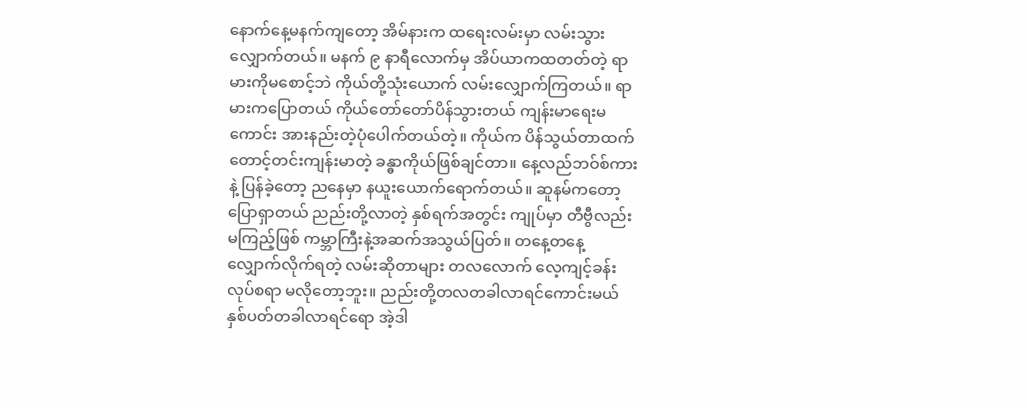နောက်နေ့မနက်ကျတော့ အိမ်နားက ထရေးလမ်းမှာ လမ်းသွားလျှောက်တယ်။ မနက် ၉ နာရီလောက်မှ အိပ်ယာကထတတ်တဲ့ ရာမားကိုမစောင့်ဘဲ ကိုယ်တို့သုံးယောက် လမ်းလျှောက်ကြတယ်။ ရာမားကပြောတယ် ကိုယ်တော်တော်ပိန်သွားတယ် ကျန်းမာရေးမကောင်း အားနည်းတဲ့ပုံပေါက်တယ်တဲ့။ ကိုယ်က ပိန်သွယ်တာထက် တောင့်တင်းကျန်းမာတဲ့ ခန္ဓာကိုယ်ဖြစ်ချင်တာ။ နေ့လည်ဘဝ်စ်ကားနဲ့ ပြန်ခဲ့တော့ ညနေမှာ နယူးယောက်ရောက်တယ်။ ဆူနမ်ကတော့ ပြောရှာတယ် ညည်းတို့လာတဲ့ နှစ်ရက်အတွင်း ကျုပ်မှာ တီဗွီလည်းမကြည့်ဖြစ် ကမ္ဘာကြီးနဲ့အဆက်အသွယ်ပြတ်။ တနေ့တနေ့ လျှောက်လိုက်ရတဲ့ လမ်းဆိုတာများ တလလောက် လေ့ကျင့်ခန်းလုပ်စရာ မလိုတော့ဘူး။ ညည်းတို့တလတခါလာရင်ကောင်းမယ် နှစ်ပတ်တခါလာရင်ရော အဲ့ဒါ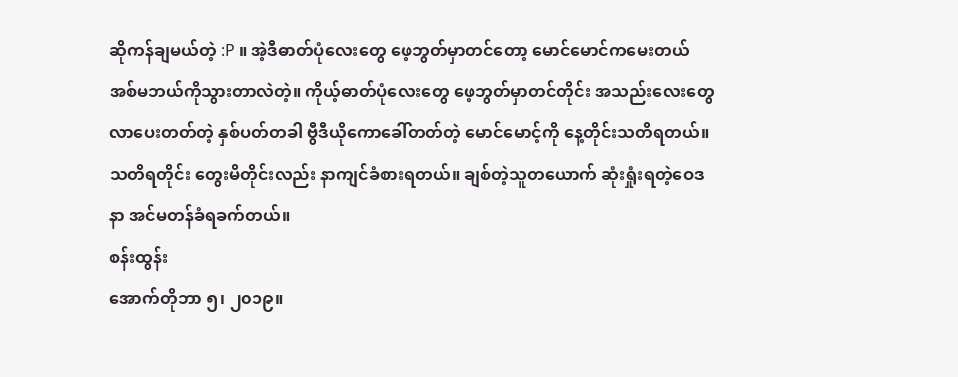ဆိုကန်ချမယ်တဲ့ :P ။ အဲ့ဒီဓာတ်ပုံလေးတွေ ဖေ့ဘွတ်မှာတင်တော့ မောင်မောင်ကမေးတယ် အစ်မဘယ်ကိုသွားတာလဲတဲ့။ ကိုယ့်ဓာတ်ပုံလေးတွေ ဖေ့ဘွတ်မှာတင်တိုင်း အသည်းလေးတွေ လာပေးတတ်တဲ့ နှစ်ပတ်တခါ ဗွီဒီယိုကောခေါ်တတ်တဲ့ မောင်မောင့်ကို နေ့တိုင်းသတိရတယ်။ သတိရတိုင်း တွေးမိတိုင်းလည်း နာကျင်ခံစားရတယ်။ ချစ်တဲ့သူတယောက် ဆုံးရှုံးရတဲ့ဝေဒနာ အင်မတန်ခံရခက်တယ်။
စန်းထွန်း
အောက်တိုဘာ ၅၊ ၂၀၁၉။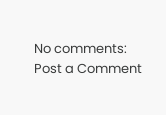No comments:
Post a Comment